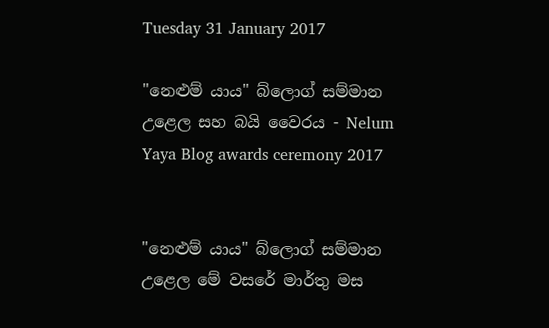Tuesday 31 January 2017

"නෙළුම් යාය" බ්ලොග් සම්මාන උළෙල සහ බයි වෛරය - Nelum Yaya Blog awards ceremony 2017


"නෙළුම් යාය" බ්ලොග් සම්මාන උළෙල මේ වසරේ මාර්තු මස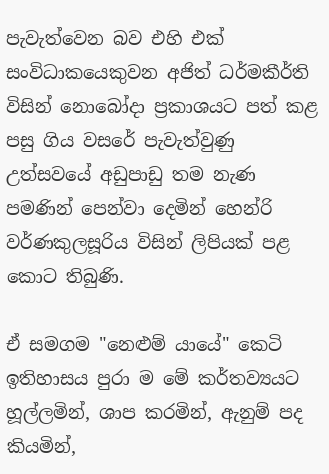පැවැත්වෙන බව එහි එක් සංවිධාකයෙකුවන අජිත් ධර්මකීර්ති විසින් නොබෝදා ප්‍රකාශයට පත් කළ පසු ගිය වසරේ පැවැත්වුණු උත්සවයේ අඩුපාඩු තම නැණ පමණින් පෙන්වා දෙමින් හෙන්රි වර්ණකුලසූරිය විසින් ලිපියක් පළ කොට තිබුණි.

ඒ සමගම "නෙළුම් යායේ" කෙටි ඉතිහාසය පුරා ම මේ කර්තව්‍යයට හූල්ලමින්, ශාප කරමින්, ඇනුම් පද කියමින්,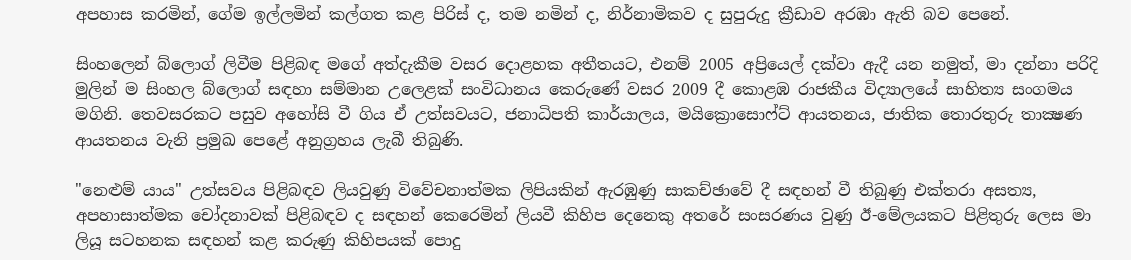අපහාස කරමින්, ගේම ඉල්ලමින් කල්ගත කළ පිරිස් ද, තම නමින් ද, නිර්නාමිකව ද සුපුරුදු ක්‍රීඩාව අරඹා ඇති බව පෙනේ.

සිංහලෙන් බ්ලොග් ලිවීම පිළිබඳ මගේ අත්දැකීම වසර දොළහක අතීතයට, එනම් 2005 අප්‍රියෙල් දක්වා ඇදී යන නමුත්, මා දන්නා පරිදි මුලින් ම සිංහල බ්ලොග් සඳහා සම්මාන උලෙළක් සංවිධානය කෙරුණේ වසර 2009 දී කොළඹ රාජකීය විද්‍යාලයේ සාහිත්‍ය සංගමය මගිනි. තෙවසරකට පසුව අහෝසි වී ගිය ඒ උත්සවයට, ජනාධිපති කාර්යාලය, මයික්‍රොසොෆ්ට් ආයතනය, ජාතික තොරතුරු තාක්‍ෂණ ආයතනය වැනි ප්‍රමුඛ පෙළේ අනුග්‍රහය ලැබී තිබුණි.

"නෙළුම් යාය" උත්සවය පිළිබඳව ලියවුණු විවේචනාත්මක ලිපියකින් ඇරඹුණු සාකච්ඡාවේ දී සඳහන් වී තිබුණු එක්තරා අසත්‍ය, අපහාසාත්මක චෝදනාවක් පිළිබඳව ද සඳහන් කෙරෙමින් ලියවී කිහිප දෙනෙකු අතරේ සංසරණය වුණු ඊ-මේලයකට පිළිතුරු ලෙස මා ලියූ සටහනක සඳහන් කළ කරුණු කිහිපයක් පොදු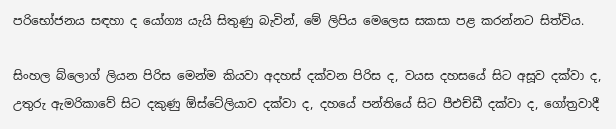පරිභෝජනය සඳහා ද යෝග්‍ය යැයි සිතුණු බැවින්, මේ ලිපිය මෙලෙස සකසා පළ කරන්නට සිත්විය.

සිංහල බ්ලොග් ලියන පිරිස මෙන්ම කියවා අදහස් දක්වන පිරිස ද, වයස දහසයේ සිට අසූව දක්වා ද, උතුරු ඇමරිකාවේ සිට දකුණු ඕස්ටේලියාව දක්වා ද, දහයේ පන්තියේ සිට පීඑච්ඩී දක්වා ද, ගෝත්‍රවාදී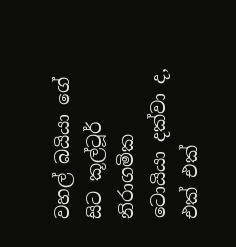වහල් බයියා ගේ සිට කූල්ටූර් නිරාගමික ටොයියා දක්වා ද, එක් එක්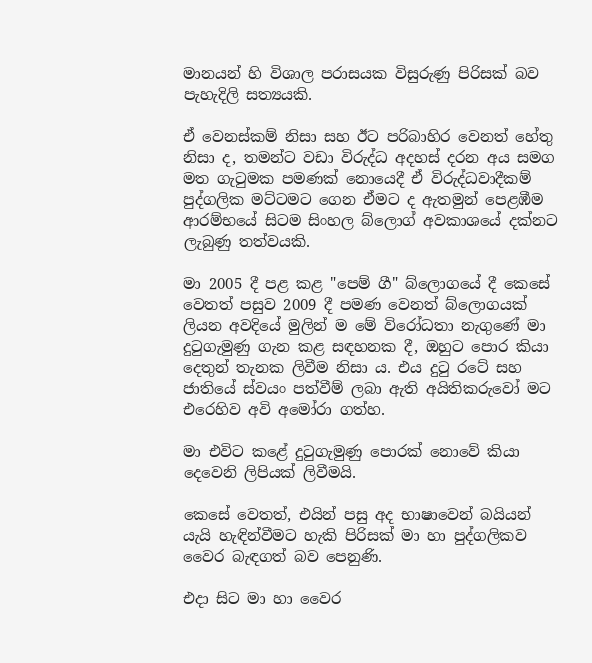මානයන් හි විශාල පරාසයක විසුරුණු පිරිසක් බව පැහැදිලි සත්‍යයකි.

ඒ වෙනස්කම් නිසා සහ ඊට පරිබාහිර වෙනත් හේතු නිසා ද, තමන්ට වඩා විරුද්ධ අදහස් දරන අය සමග මත ගැටුමක පමණක් නොයෙදී ඒ විරුද්ධවාදීකම් පුද්ගලික මට්ටමට ගෙන ඒමට ද ඇතමුන් පෙළඹීම ආරම්භයේ සිටම සිංහල බ්ලොග් අවකාශයේ දක්නට ලැබුණු තත්වයකි.

මා 2005 දී පළ කළ "පෙම් ගී" බ්ලොගයේ දී කෙසේ වෙතත් පසුව 2009 දී පමණ වෙනත් බ්ලොගයක් ලියන අවදියේ මුලින් ම මේ විරෝධතා නැගුණේ මා දුටුගැමුණු ගැන කළ සඳහනක දී, ඔහුට පොර කියා දෙතුන් තැනක ලිවීම නිසා ය. එය දුටු රටේ සහ ජාතියේ ස්වයං පත්වීම් ලබා ඇති අයිතිකරුවෝ මට එරෙහිව අවි අමෝරා ගත්හ.

මා එවිට කළේ දුටුගැමුණු පොරක් නොවේ කියා දෙවෙනි ලිපියක් ලිවීමයි.

කෙසේ වෙතත්, එයින් පසු අද භාෂාවෙන් බයියන් යැයි හැඳින්වීමට හැකි පිරිසක් මා හා පුද්ගලිකව වෛර බැඳගත් බව පෙනුණි.

එදා සිට මා හා වෛර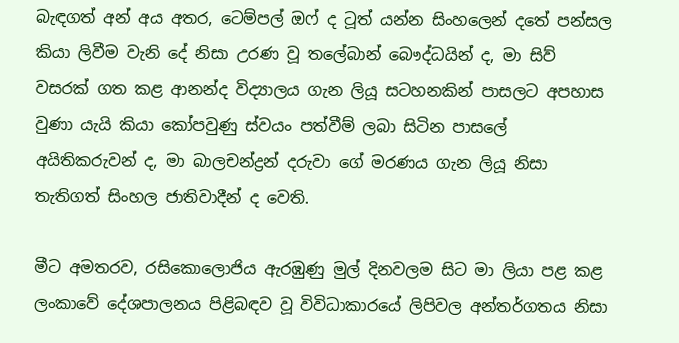බැඳගත් අන් අය අතර, ටෙම්පල් ඔෆ් ද ටූත් යන්න සිංහලෙන් දතේ පන්සල කියා ලිවීම වැනි දේ නිසා උරණ වූ තලේබාන් බෞද්ධයින් ද, මා සිව් වසරක් ගත කළ ආනන්ද විද්‍යාලය ගැන ලියූ සටහනකින් පාසලට අපහාස වුණා යැයි කියා කෝපවුණු ස්වයං පත්වීම් ලබා සිටින පාසලේ අයිතිකරුවන් ද, මා බාලචන්ද්‍රන් දරුවා ගේ මරණය ගැන ලියූ නිසා තැතිගත් සිංහල ජාතිවාදීන් ද වෙති.

මීට අමතරව, රසිකොලොජිය ඇරඹුණු මුල් දිනවලම සිට මා ලියා පළ කළ ලංකාවේ දේශපාලනය පිළිබඳව වූ විවිධාකාරයේ ලිපිවල අන්තර්ගතය නිසා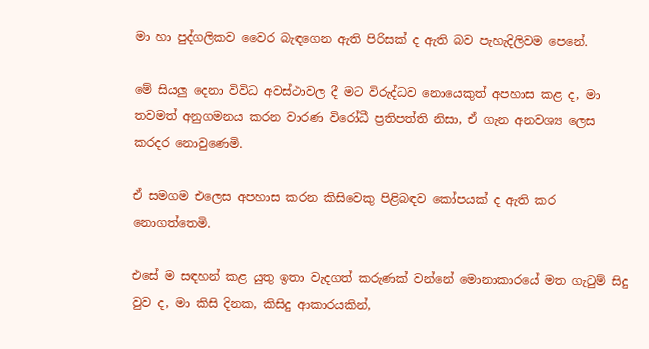මා හා පුද්ගලිකව වෛර බැඳගෙන ඇති පිරිසක් ද ඇති බව පැහැදිලිවම පෙනේ.

මේ සියලු දෙනා විවිධ අවස්ථාවල දී මට විරුද්ධව නොයෙකුත් අපහාස කළ ද, මා තවමත් අනුගමනය කරන වාරණ විරෝධී ප්‍රතිපත්ති නිසා, ඒ ගැන අනවශ්‍ය ලෙස කරදර නොවුණෙමි.

ඒ සමගම එලෙස අපහාස කරන කිසිවෙකු පිළිබඳව කෝපයක් ද ඇති කර නොගත්තෙමි.

එසේ ම සඳහන් කළ යුතු ඉතා වැදගත් කරුණක් වන්නේ මොනාකාරයේ මත ගැටුම් සිදු වුව ද, මා කිසි දිනක, කිසිදු ආකාරයකින්,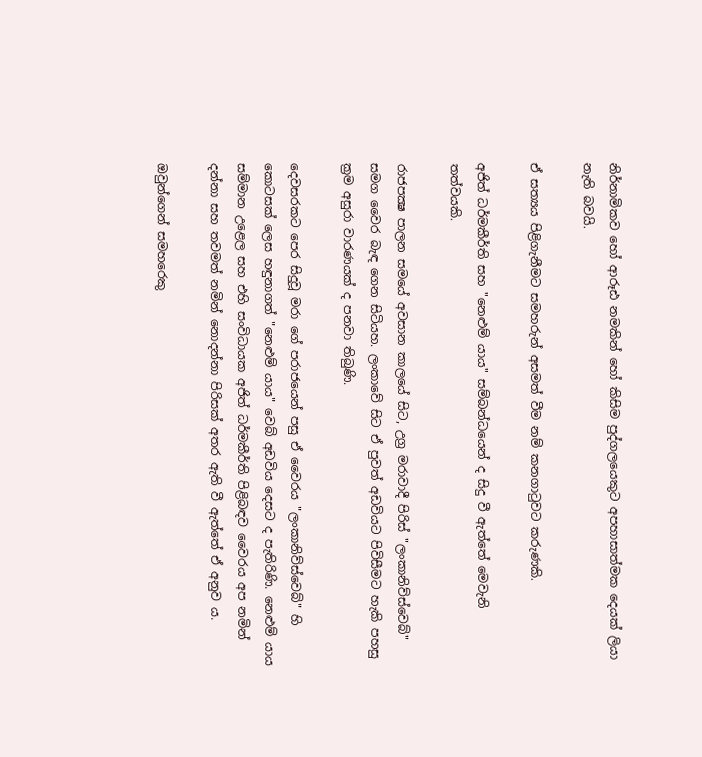නිර්නාමිකව හෝ ආරූඪ නමකින් හෝ කිසිම පුද්ගලයෙකුට අපහාසාත්මක දෙයක් ලියා නැති බවයි.

ඒ සත්‍යය පිළිගැනීමට සමහරුන් අසමත් වීම නම් කනගාටුවට කරුණකි.

අජිත් ධර්මකීර්ති සහ "නෙළුම් යාය" සම්බන්ධයෙන් ද සිදු වී ඇත්තේ මෙවැනි තත්වයකි.

රාජපක්‍ෂ පාලන සමයේ අවසාන කාලයේ සිට, උග්‍ර මරාවාදී පිරිස් "ලංකානිව්ස්වෙබ්" සමග වෛර බැඳ ගෙන සිටියහ. ලංකාවේ සිට ඒ පුවත් අඩවියට පිවිසීමට හැකි පහසු ක්‍රම අසුරා වාරණයක් ද පනවා තිබුණි.

දෙවසරකට පෙර සිදුවූ මරා ගේ පරාජයෙන් පසු ඒ වෛරය "ලංකානිව්ස්වෙබ්" හි කොටසක් ලෙස හඳුනාගත් "නෙළුම් යාය" වෙබ් අඩවිය දෙසට ද පැතිරිණි. නෙළුම් යාය සම්මාන උළෙල සහ එහි සංවිධායක අජිත් ධර්මකීර්ති පිළිබඳව වෛරය අප නමින් දන්නා සහ තවමත් නමින් නොදන්නා පිරිසක් අතර ඇති වී ඇත්තේ ඒ අනුව ය.

ඔවුන්ගෙන් සමහරෙකු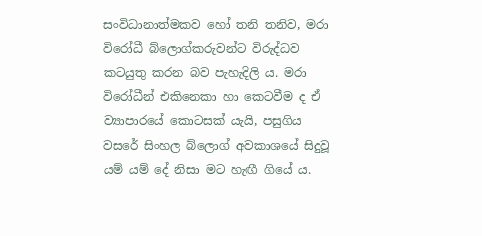සංවිධානාත්මකව හෝ තනි තනිව, මරා විරෝධී බ්ලොග්කරුවන්ට විරුද්ධව කටයුතු කරන බව පැහැදිලි ය. මරා විරෝධීන් එකිනෙකා හා කෙටවීම ද ඒ ව්‍යාපාරයේ කොටසක් යැයි, පසුගිය වසරේ සිංහල බ්ලොග් අවකාශයේ සිදුවූ යම් යම් දේ නිසා මට හැඟී ගියේ ය.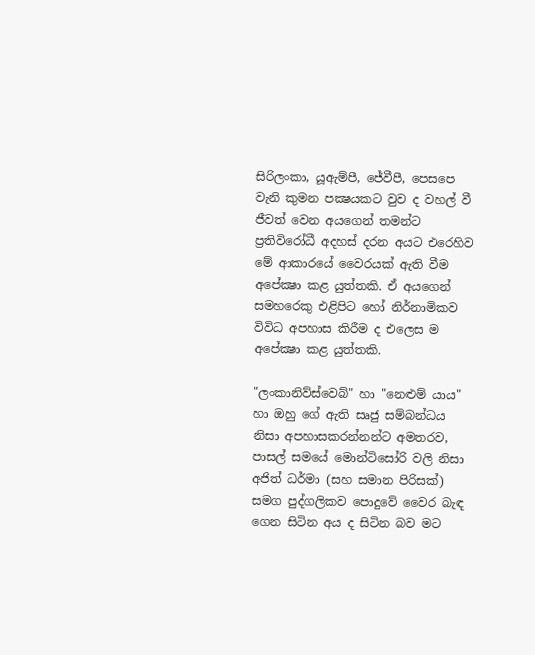සිරිලංකා, යූඇම්පී, ජේවීපී, පෙසපෙ වැනි කුමන පක්‍ෂයකට වුව ද වහල් වී ජීවත් වෙන අයගෙන් තමන්ට ප්‍රතිවිරෝධී අදහස් දරන අයට එරෙහිව මේ ආකාරයේ වෛරයක් ඇති වීම අපේක්‍ෂා කළ යුත්තකි. ඒ අයගෙන් සමහරෙකු එළිපිට හෝ නිර්නාමිකව විවිධ අපහාස කිරීම ද එලෙස ම අපේක්‍ෂා කළ යුත්තකි.

"ලංකානිව්ස්වෙබ්" හා "නෙළුම් යාය" හා ඔහු ගේ ඇති සෘජු සම්බන්ධය නිසා අපහාසකරන්නන්ට අමතරව, පාසල් සමයේ මොන්ටිසෝරි වලි නිසා අජිත් ධර්මා (සහ සමාන පිරිසක්) සමග පුද්ගලිකව පොදුවේ වෛර බැඳ ගෙන සිටින අය ද සිටින බව මට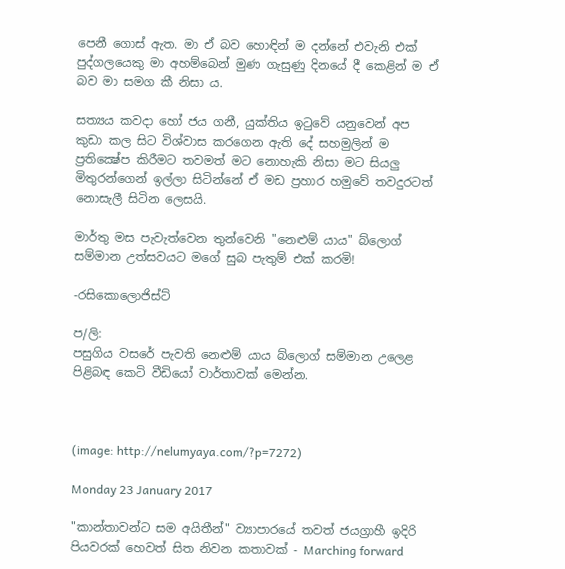පෙනී ගොස් ඇත. මා ඒ බව හොඳින් ම දන්නේ එවැනි එක් පුද්ගලයෙකු මා අහම්බෙන් මුණ ගැසුණු දිනයේ දී කෙළින් ම ඒ බව මා සමග කී නිසා ය.

සත්‍යය කවදා හෝ ජය ගනී, යුක්තිය ඉටුවේ යනුවෙන් අප කුඩා කල සිට විශ්වාස කරගෙන ඇති දේ සහමුලින් ම ප්‍රතික්‍ෂේප කිරීමට තවමත් මට නොහැකි නිසා මට සියලු මිතුරන්ගෙන් ඉල්ලා සිටින්නේ ඒ මඩ ප්‍රහාර හමුවේ තවදුරටත් නොසැලී සිටින ලෙසයි.

මාර්තු මස පැවැත්වෙන තුන්වෙනි "නෙළුම් යාය" බ්ලොග් සම්මාන උත්සවයට මගේ සුබ පැතුම් එක් කරමි!

-රසිකොලොජිස්ට්

ප/ලි:
පසුගිය වසරේ පැවති නෙළුම් යාය බ්ලොග් සම්මාන උලෙළ පිළිබඳ කෙටි වීඩියෝ වාර්තාවක් මෙන්න.



(image: http://nelumyaya.com/?p=7272)

Monday 23 January 2017

"කාන්තාවන්ට සම අයිතීන්" ව්‍යාපාරයේ තවත් ජයග්‍රාහී ඉදිරි පියවරක් හෙවත් සිත නිවන කතාවක් - Marching forward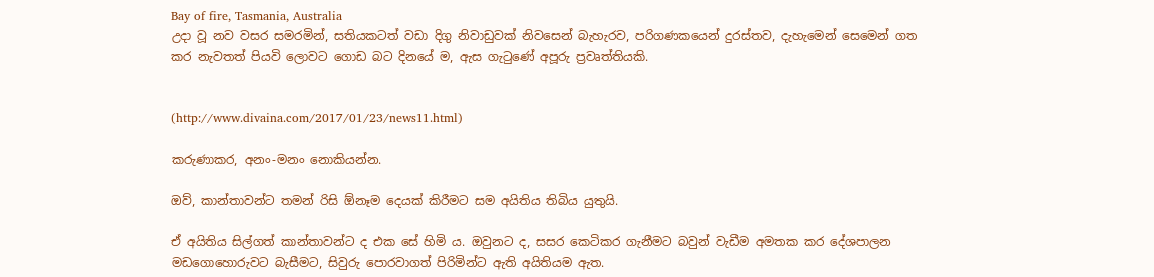Bay of fire, Tasmania, Australia
උදා වූ නව වසර සමරමින්, සතියකටත් වඩා දිගු නිවාඩුවක් නිවසෙන් බැහැරව, පරිගණකයෙන් දුරස්තව, දැහැමෙන් සෙමෙන් ගත කර නැවතත් පියවි ලොවට ගොඩ බට දිනයේ ම, ඇස ගැටුණේ අපූරු ප්‍රවෘත්තියකි.


(http://www.divaina.com/2017/01/23/news11.html)

කරුණාකර, අනං-මනං නොකියන්න.

ඔව්, කාන්තාවන්ට තමන් රිසි ඕනෑම දෙයක් කිරීමට සම අයිතිය තිබිය යුතුයි.

ඒ අයිතිය සිල්ගත් කාන්තාවන්ට ද එක සේ හිමි ය. ඔවුනට ද, සසර කෙටිකර ගැනීමට බවුන් වැඩීම අමතක කර දේශපාලන මඩගොහොරුවට බැසීමට, සිවුරු පොරවාගත් පිරිමින්ට ඇති අයිතියම ඇත.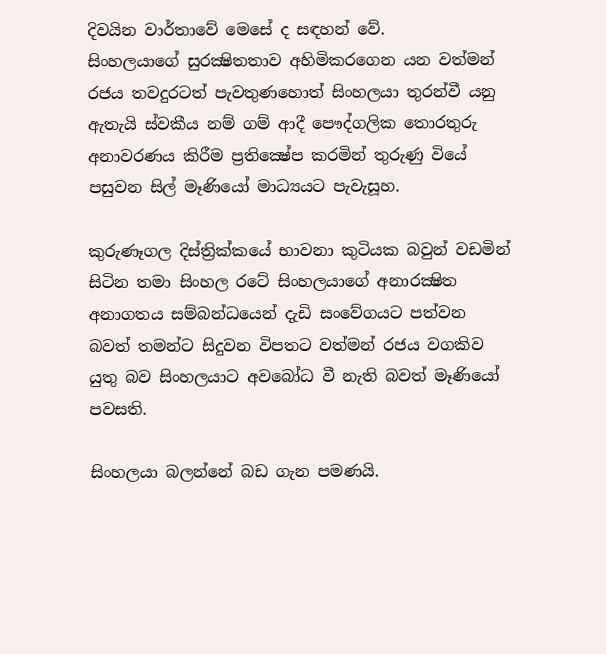දිවයින වාර්තාවේ මෙසේ ද සඳහන් වේ.
සිංහලයාගේ සුරක්‍ෂිතතාව අහිමිකරගෙන යන වත්මන් රජය තවදුරටත් පැවතුණහොත් සිංහලයා තුරන්වී යනු ඇතැයි ස්‌වකීය නම් ගම් ආදී පෞද්ගලික තොරතුරු අනාවරණය කිරීම ප්‍රතික්‍ෂේප කරමින් තුරුණු වියේ පසුවන සිල් මෑණියෝ මාධ්‍යයට පැවැසූහ.

කුරුණෑගල දිස්‌ත්‍රික්‌කයේ භාවනා කුටියක බවුන් වඩමින් සිටින තමා සිංහල රටේ සිංහලයාගේ අනාරක්‍ෂිත අනාගතය සම්බන්ධයෙන් දැඩි සංවේගයට පත්වන බවත් තමන්ට සිදුවන විපතට වත්මන් රජය වගකිව යුතු බව සිංහලයාට අවබෝධ වී නැති බවත් මෑණියෝ පවසති.

සිංහලයා බලන්නේ බඩ ගැන පමණයි.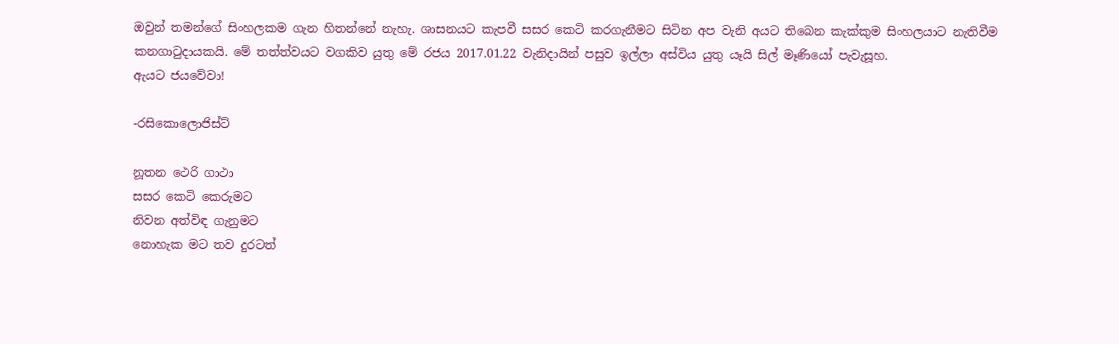ඔවුන් තමන්ගේ සිංහලකම ගැන හිතන්නේ නැහැ. ශාසනයට කැපවී සසර කෙටි කරගැනීමට සිටින අප වැනි අයට තිබෙන කැක්‌කුම සිංහලයාට නැතිවීම කනගාටුදායකයි. මේ තත්ත්වයට වගකිව යුතු මේ රජය 2017.01.22 වැනිදායින් පසුව ඉල්ලා අස්‌විය යුතු යෑයි සිල් මෑණියෝ පැවැසූහ.
ඇයට ජයවේවා!

-රසිකොලොජිස්ට්

නූතන ථෙරි ගාථා
සසර කෙටි කෙරුමට
නිවන අත්විඳ ගැනුමට
නොහැක මට තව දුරටත්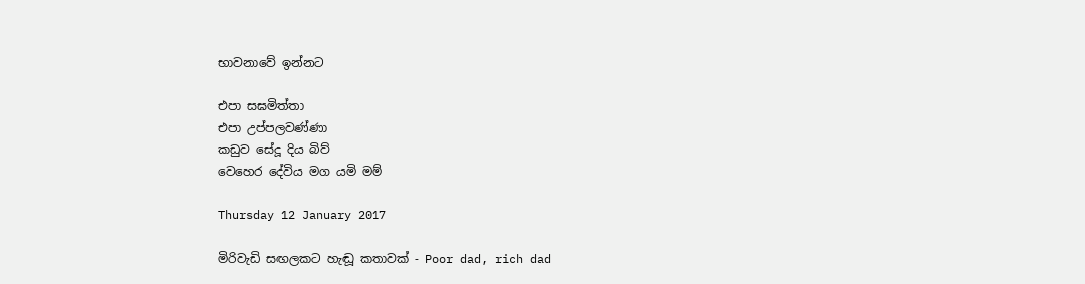භාවනාවේ ඉන්නට

එපා සඝමිත්තා
එපා උප්පලවණ්ණා
කඩුව සේදූ දිය බිව්
වෙහෙර දේවිය මග යමි මම්

Thursday 12 January 2017

මිරිවැඩි සඟලකට හැඬූ කතාවක් - Poor dad, rich dad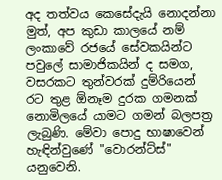අද තත්වය කෙසේදැයි නොදන්නා මුත්, අප කුඩා කාලයේ නම් ලංකාවේ රජයේ සේවකයින්ට පවුලේ සාමාජිකයින් ද සමග, වසරකට තුන්වරක් දුම්රියෙන් රට තුළ ඕනෑම දුරක ගමනක් නොමිලයේ යාමට ගමන් බලපත්‍ර ලැබුණි. මේවා පොදු භාෂාවෙන් හැඳින්වුණේ "වොරන්ට්ස්" යනුවෙනි.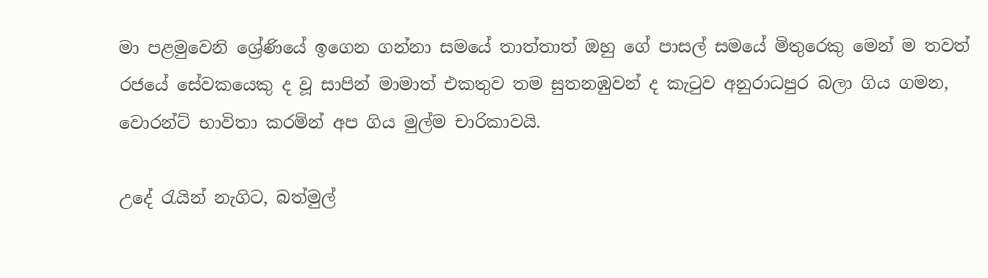මා පළමුවෙනි ශ්‍රේණියේ ඉගෙන ගන්නා සමයේ තාත්තාත් ඔහු ගේ පාසල් සමයේ මිතුරෙකු මෙන් ම තවත් රජයේ සේවකයෙකු ද වූ සාපින් මාමාත් එකතුව තම සුතනඹුවන් ද කැටුව අනුරාධපුර බලා ගිය ගමන, වොරන්ට් භාවිතා කරමින් අප ගිය මුල්ම චාරිකාවයි.

උදේ රැයින් නැගිට, බත්මුල්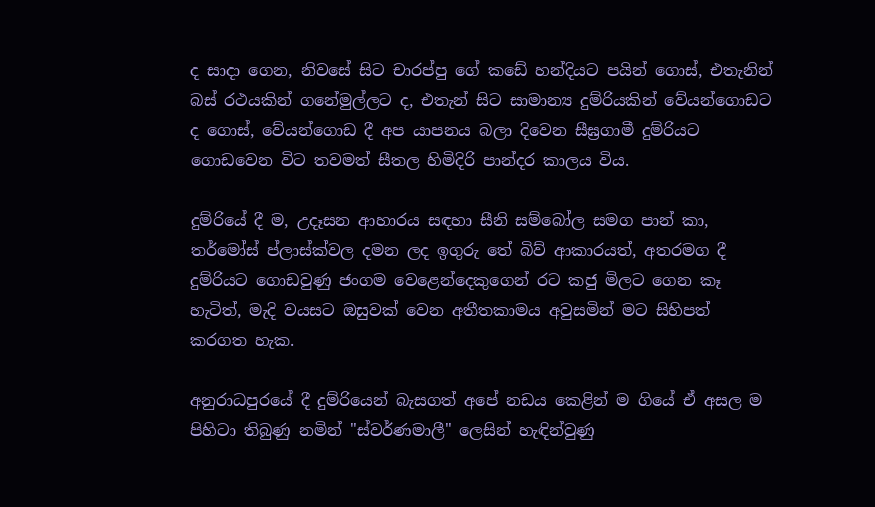ද සාදා ගෙන, නිවසේ සිට චාරප්පු ගේ කඩේ හන්දියට පයින් ගොස්, එතැනින් බස් රථයකින් ගනේමුල්ලට ද, එතැන් සිට සාමාන්‍ය දුම්රියකින් වේයන්ගොඩට ද ගොස්, වේයන්ගොඩ දී අප යාපනය බලා දිවෙන සීඝ්‍රගාමී දුම්රියට ගොඩවෙන විට තවමත් සීතල හිමිදිරි පාන්දර කාලය විය.

දුම්රියේ දී ම, උදෑසන ආහාරය සඳහා සීනි සම්බෝල සමග පාන් කා, තර්මෝස් ප්ලාස්ක්වල දමන ලද ඉගුරු තේ බිව් ආකාරයත්, අතරමග දී දුම්රියට ගොඩවුණු ජංගම වෙළෙන්දෙකුගෙන් රට කජු මිලට ගෙන කෑ හැටිත්, මැදි වයසට ඔසුවක් වෙන අතීතකාමය අවුසමින් මට සිහිපත් කරගත හැක.

අනුරාධපුරයේ දී දුම්රියෙන් බැසගත් අපේ නඩය කෙළින් ම ගියේ ඒ අසල ම පිහිටා තිබුණු නමින් "ස්වර්ණමාලී" ලෙසින් හැඳින්වුණු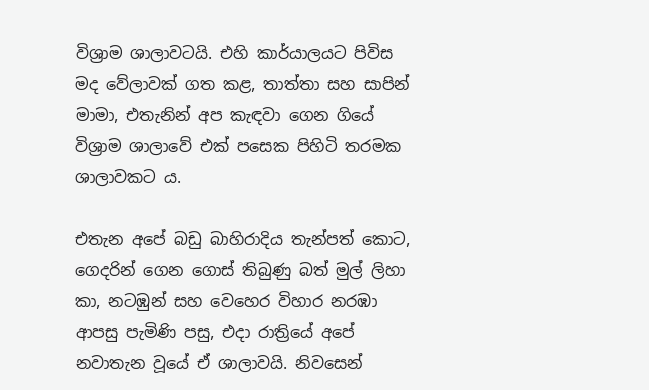විශ්‍රාම ශාලාවටයි. එහි කාර්යාලයට පිවිස මද වේලාවක් ගත කළ, තාත්තා සහ සාපින් මාමා, එතැනින් අප කැඳවා ගෙන ගියේ විශ්‍රාම ශාලාවේ එක් පසෙක පිහිටි තරමක ශාලාවකට ය.

එතැන අපේ බඩු බාහිරාදිය තැන්පත් කොට, ගෙදරින් ගෙන ගොස් තිබුණු බත් මුල් ලිහා කා, නටඹුන් සහ වෙහෙර විහාර නරඹා ආපසු පැමිණි පසු, එදා රාත්‍රියේ අපේ නවාතැන වූයේ ඒ ශාලාවයි. නිවසෙන්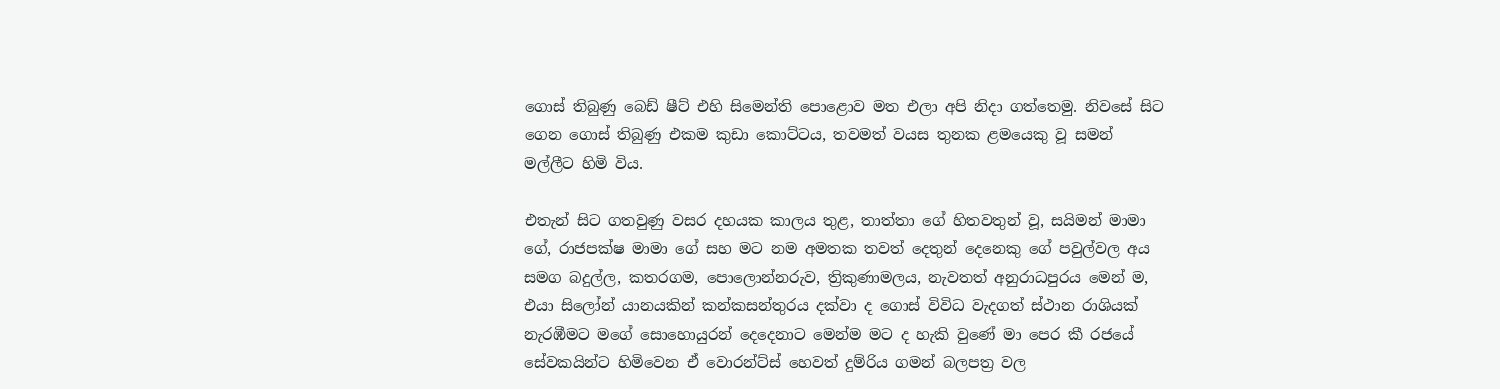ගොස් තිබුණු බෙඩ් ෂීට් එහි සිමෙන්ති පොළොව මත එලා අපි නිදා ගත්තෙමු. නිවසේ සිට ගෙන ගොස් තිබුණු එකම කුඩා කොට්ටය, තවමත් වයස තුනක ළමයෙකු වූ සමන් මල්ලීට හිමි විය.

එතැන් සිට ගතවුණු වසර දහයක කාලය තුළ, තාත්තා ගේ හිතවතුන් වූ, සයිමන් මාමා ගේ, රාජපක්ෂ මාමා ගේ සහ මට නම අමතක තවත් දෙතුන් දෙනෙකු ගේ පවුල්වල අය සමග බදුල්ල, කතරගම, පොලොන්නරුව, ත්‍රිකුණාමලය, නැවතත් අනුරාධපුරය මෙන් ම, එයා සිලෝන් යානයකින් කන්කසන්තුරය දක්වා ද ගොස් විවිධ වැදගත් ස්ථාන රාශියක් නැරඹීමට මගේ සොහොයුරන් දෙදෙනාට මෙන්ම මට ද හැකි වුණේ මා පෙර කී රජයේ සේවකයින්ට හිමිවෙන ඒ වොරන්ට්ස් හෙවත් දුම්රිය ගමන් බලපත්‍ර වල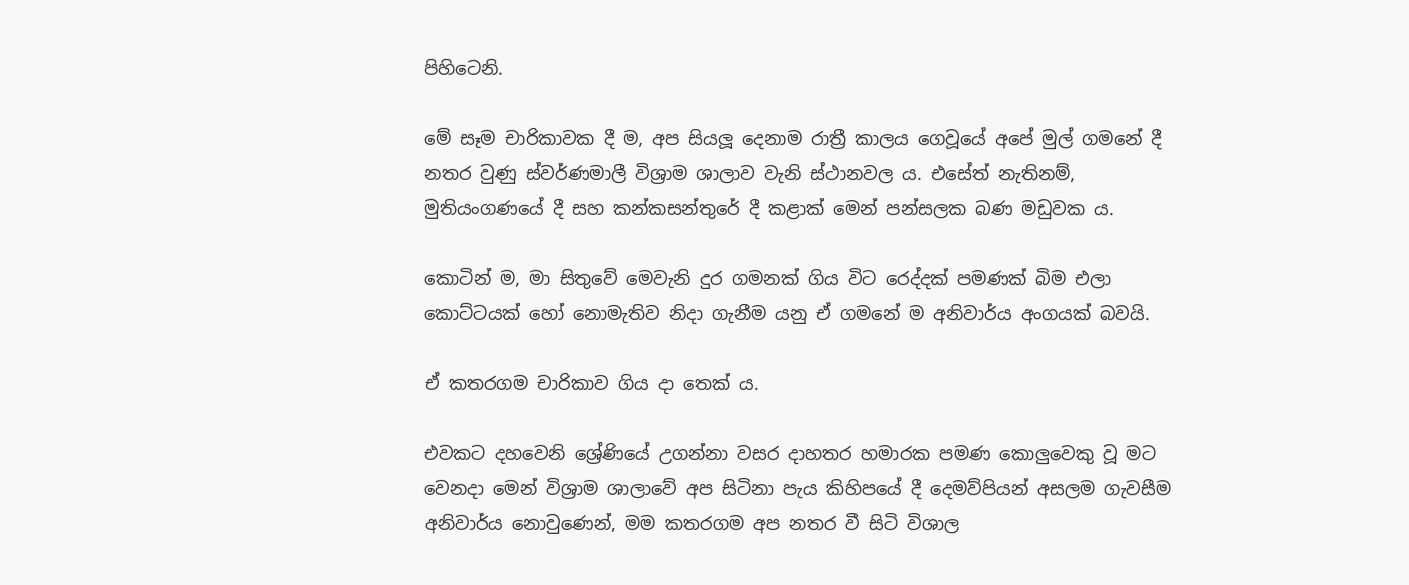පිහිටෙනි.

මේ සෑම චාරිකාවක දී ම, අප සියලූ දෙනාම රාත්‍රී කාලය ගෙවූයේ අපේ මුල් ගමනේ දී නතර වුණු ස්වර්ණමාලී විශ්‍රාම ශාලාව වැනි ස්ථානවල ය. එසේත් නැතිනම්, මුතියංගණයේ දී සහ කන්කසන්තුරේ දී කළාක් මෙන් පන්සලක බණ මඩුවක ය.

කොටින් ම, මා සිතුවේ මෙවැනි දුර ගමනක් ගිය විට රෙද්දක් පමණක් බිම එලා කොට්ටයක් හෝ නොමැතිව නිදා ගැනීම යනු ඒ ගමනේ ම අනිවාර්ය අංගයක් බවයි.

ඒ කතරගම චාරිකාව ගිය දා තෙක් ය.

එවකට දහවෙනි ශ්‍රේණියේ උගන්නා වසර දාහතර හමාරක පමණ කොලුවෙකු වූ මට වෙනදා මෙන් විශ්‍රාම ශාලාවේ අප සිටිනා පැය කිහිපයේ දී දෙමව්පියන් අසලම ගැවසීම අනිවාර්ය නොවුණෙන්, මම කතරගම අප නතර වී සිටි විශාල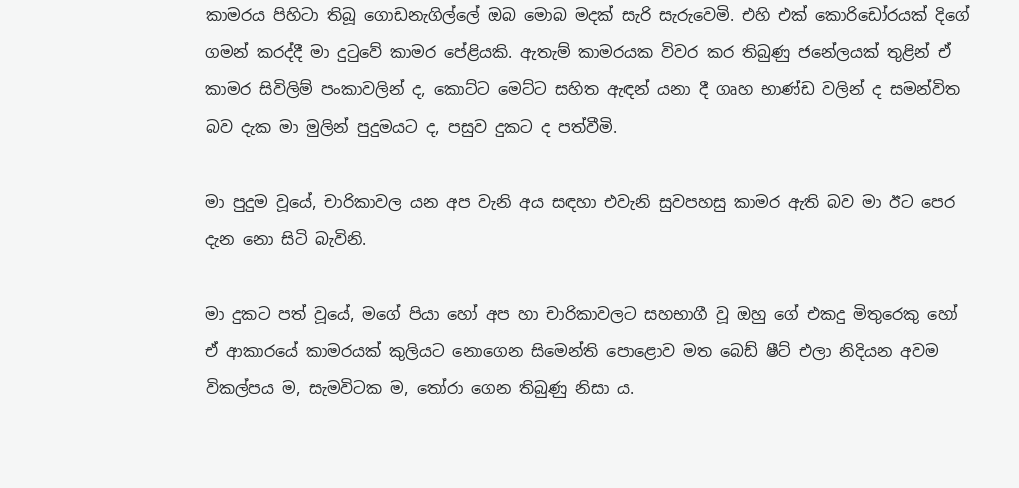කාමරය පිහිටා තිබූ ගොඩනැගිල්ලේ ඔබ මොබ මදක් සැරි සැරුවෙමි. එහි එක් කොරිඩෝරයක් දිගේ ගමන් කරද්දී මා දුටුවේ කාමර පේළියකි. ඇතැම් කාමරයක විවර කර තිබුණු ජනේලයක් තුළින් ඒ කාමර සිවිලිම් පංකාවලින් ද, කොට්ට මෙට්ට සහිත ඇඳන් යනා දී ගෘහ භාණ්ඩ වලින් ද සමන්විත බව දැක මා මුලින් පුදුමයට ද, පසුව දුකට ද පත්වීමි.

මා පුදුම වූයේ, චාරිකාවල යන අප වැනි අය සඳහා එවැනි සුවපහසු කාමර ඇති බව මා ඊට පෙර දැන නො සිටි බැවිනි.

මා දුකට පත් වූයේ, මගේ පියා හෝ අප හා චාරිකාවලට සහභාගී වූ ඔහු ගේ එකදු මිතුරෙකු හෝ ඒ ආකාරයේ කාමරයක් කුලියට නොගෙන සිමෙන්ති පොළොව මත බෙඩ් ෂීට් එලා නිදියන අවම විකල්පය ම, සැමවිටක ම, තෝරා ගෙන තිබුණු නිසා ය.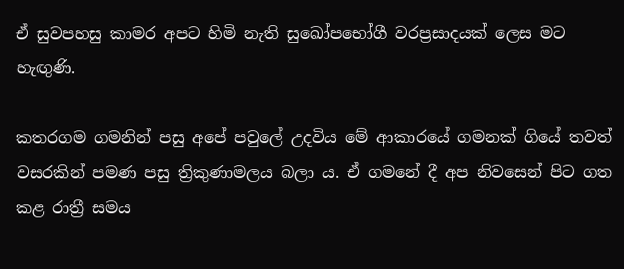ඒ සුවපහසු කාමර අපට හිමි නැති සුඛෝපභෝගී වරප්‍රසාදයක් ලෙස මට හැඟුණි.

කතරගම ගමනින් පසු අපේ පවුලේ උදවිය මේ ආකාරයේ ගමනක් ගියේ තවත් වසරකින් පමණ පසු ත්‍රිකුණාමලය බලා ය. ඒ ගමනේ දී අප නිවසෙන් පිට ගත කළ රාත්‍රී සමය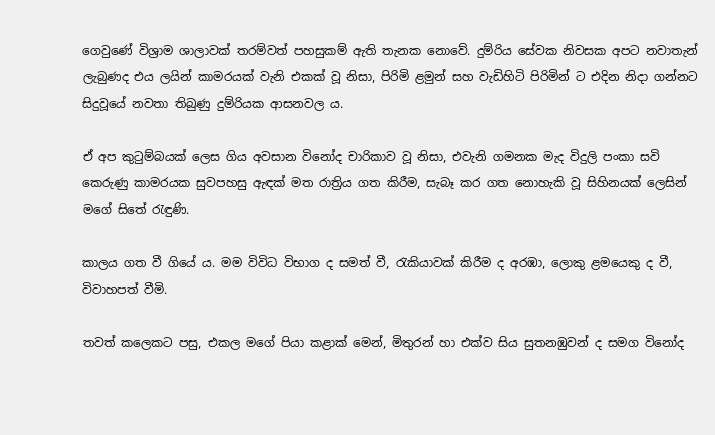ගෙවුණේ විශ්‍රාම ශාලාවක් තරම්වත් පහසුකම් ඇති තැනක නොවේ. දුම්රිය සේවක නිවසක අපට නවාතැන් ලැබුණද එය ලයින් කාමරයක් වැනි එකක් වූ නිසා, පිරිමි ළමුන් සහ වැඩිහිටි පිරිමින් ට එදින නිදා ගන්නට සිදුවූයේ නවතා තිබුණු දුම්රියක ආසනවල ය.

ඒ අප කුටුම්බයක් ලෙස ගිය අවසාන විනෝද චාරිකාව වූ නිසා, එවැනි ගමනක මැද විදුලි පංකා සවි කෙරුණු කාමරයක සුවපහසු ඇඳක් මත රාත්‍රිය ගත කිරීම, සැබෑ කර ගත නොහැකි වූ සිහිනයක් ලෙසින් මගේ සිතේ රැඳුණි.

කාලය ගත වී ගියේ ය. මම විවිධ විභාග ද සමත් වී, රැකියාවක් කිරීම ද අරඹා, ලොකු ළමයෙකු ද වී, විවාහපත් වීමි.

තවත් කලෙකට පසු, එකල මගේ පියා කළාක් මෙන්, මිතුරන් හා එක්ව සිය සුතනඹුවන් ද සමග විනෝද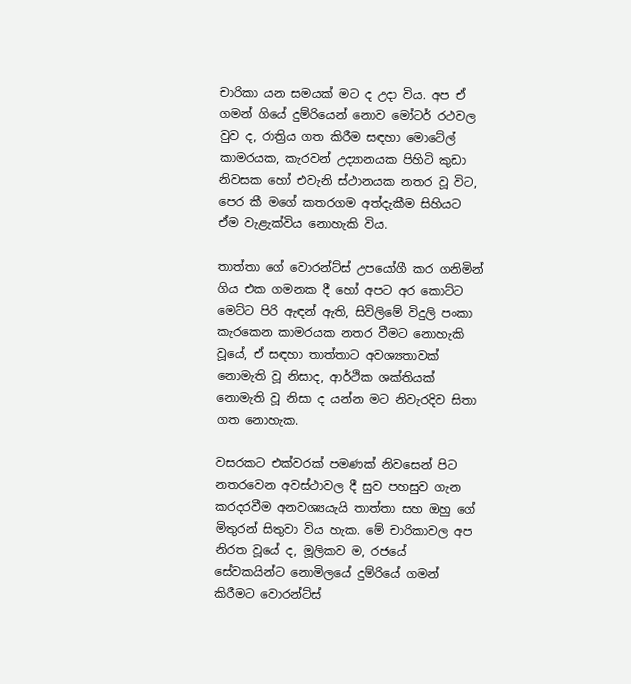චාරිකා යන සමයක් මට ද උදා විය. අප ඒ ගමන් ගියේ දුම්රියෙන් නොව මෝටර් රථවල වුව ද, රාත්‍රිය ගත කිරීම සඳහා මොටේල් කාමරයක, කැරවන් උද්‍යානයක පිහිටි කුඩා නිවසක හෝ එවැනි ස්ථානයක නතර වූ විට, පෙර කී මගේ කතරගම අත්දැකීම සිහියට ඒම වැළැක්විය නොහැකි විය.

තාත්තා ගේ වොරන්ට්ස් උපයෝගී කර ගනිමින් ගිය එක ගමනක දී හෝ අපට අර කොට්ට මෙට්ට පිරි ඇඳන් ඇති, සිවිලිමේ විදුලි පංකා කැරකෙන කාමරයක නතර වීමට නොහැකි වූයේ, ඒ සඳහා තාත්තාට අවශ්‍යතාවක් නොමැති වූ නිසාද, ආර්ථික ශක්තියක් නොමැති වූ නිසා ද යන්න මට නිවැරදිව සිතා ගත නොහැක.

වසරකට එක්වරක් පමණක් නිවසෙන් පිට නතරවෙන අවස්ථාවල දී සුව පහසුව ගැන කරදරවීම අනවශ්‍යයැයි තාත්තා සහ ඔහු ගේ මිතුරන් සිතුවා විය හැක. මේ චාරිකාවල අප නිරත වූයේ ද, මූලිකව ම, රජයේ සේවකයින්ට නොමිලයේ දුම්රියේ ගමන් කිරීමට වොරන්ට්ස්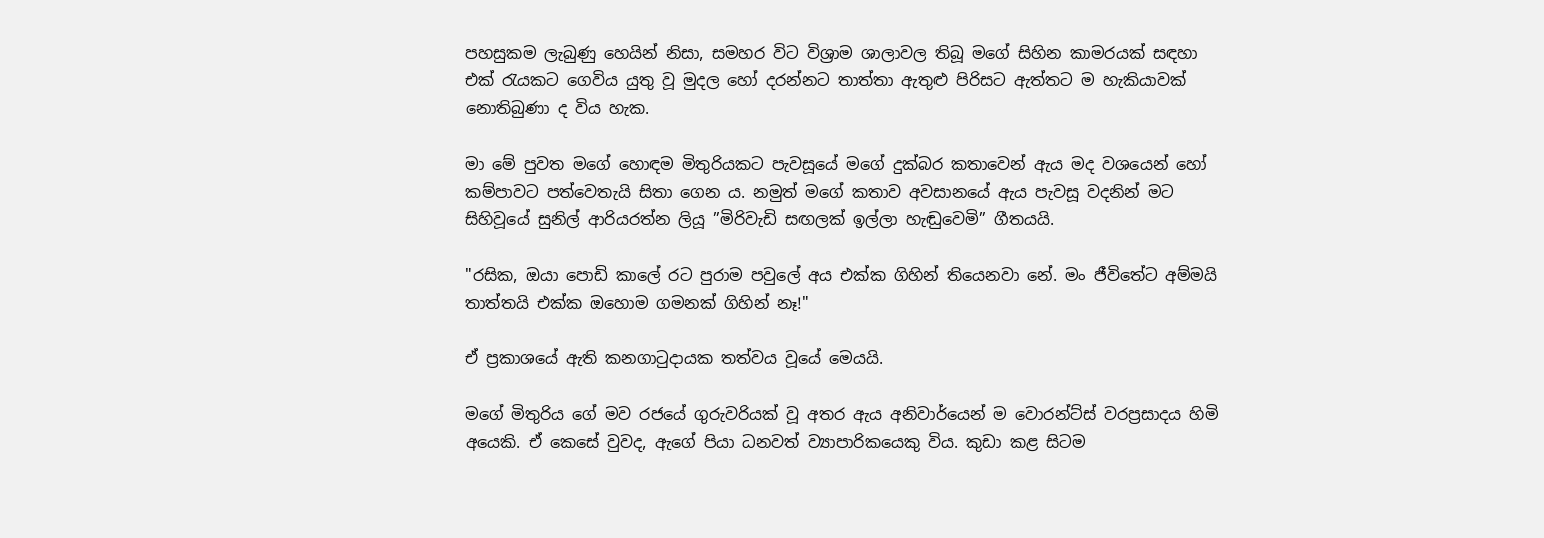පහසුකම ලැබුණු හෙයින් නිසා, සමහර විට විශ්‍රාම ශාලාවල තිබූ මගේ සිහින කාමරයක් සඳහා එක් රැයකට ගෙවිය යුතු වූ මුදල හෝ දරන්නට තාත්තා ඇතුළු පිරිසට ඇත්තට ම හැකියාවක් නොතිබුණා ද විය හැක.

මා මේ පුවත මගේ හොඳම මිතුරියකට පැවසූයේ මගේ දුක්බර කතාවෙන් ඇය මද වශයෙන් හෝ කම්පාවට පත්වෙතැයි සිතා ගෙන ය. නමුත් මගේ කතාව අවසානයේ ඇය පැවසූ වදනින් මට සිහිවූයේ සුනිල් ආරියරත්න ලියූ ”මිරිවැඩි සඟලක් ඉල්ලා හැඬුවෙමි” ගීතයයි.

"රසික, ඔයා පොඩි කාලේ රට පුරාම පවුලේ අය එක්ක ගිහින් තියෙනවා නේ. මං ජීවිතේට අම්මයි තාත්තයි එක්ක ඔහොම ගමනක් ගිහින් නෑ!"

ඒ ප්‍රකාශයේ ඇති කනගාටුදායක තත්වය වූයේ මෙයයි.

මගේ මිතුරිය ගේ මව රජයේ ගුරුවරියක් වූ අතර ඇය අනිවාර්යෙන් ම වොරන්ට්ස් වරප්‍රසාදය හිමි අයෙකි. ඒ කෙසේ වුවද, ඇගේ පියා ධනවත් ව්‍යාපාරිකයෙකු විය. කුඩා කළ සිටම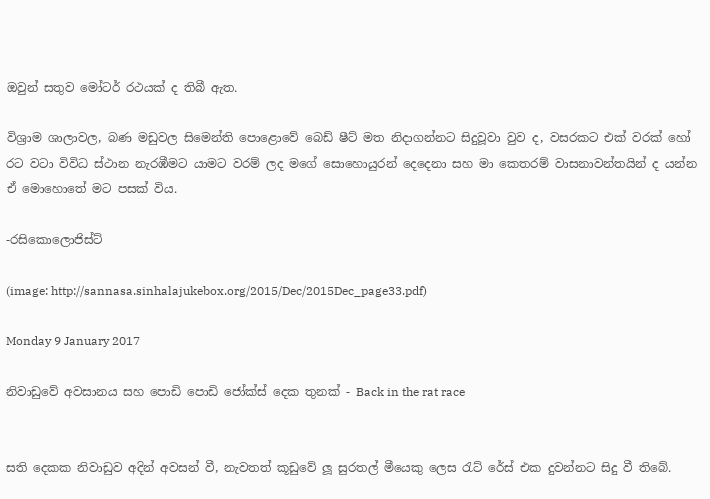ඔවුන් සතුව මෝටර් රථයක් ද තිබී ඇත.

විශ්‍රාම ශාලාවල, බණ මඩුවල සිමෙන්ති පොළොවේ බෙඩ් ෂීට් මත නිදාගන්නට සිදුවූවා වුව ද, වසරකට එක් වරක් හෝ රට වටා විවිධ ස්ථාන නැරඹීමට යාමට වරම් ලද මගේ සොහොයුරන් දෙදෙනා සහ මා කෙතරම් වාසනාවන්තයින් ද යන්න ඒ මොහොතේ මට පසක් විය.

-රසිකොලොජිස්ට්

(image: http://sannasa.sinhalajukebox.org/2015/Dec/2015Dec_page33.pdf)

Monday 9 January 2017

නිවාඩුවේ අවසානය සහ පොඩි පොඩි ජෝක්ස් දෙක තුනක් - Back in the rat race


සති දෙකක නිවාඩුව අදින් අවසන් වී, නැවතත් කූඩුවේ ලූ සුරතල් මීයෙකු ලෙස රැට් රේස් එක දුවන්නට සිදු වී තිබේ.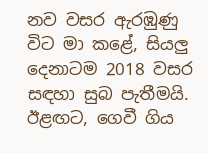නව වසර ඇරඹුණු විට මා කළේ, සියලු දෙනාටම 2018 වසර සඳහා සුබ පැතීමයි. ඊළඟට, ගෙවී ගිය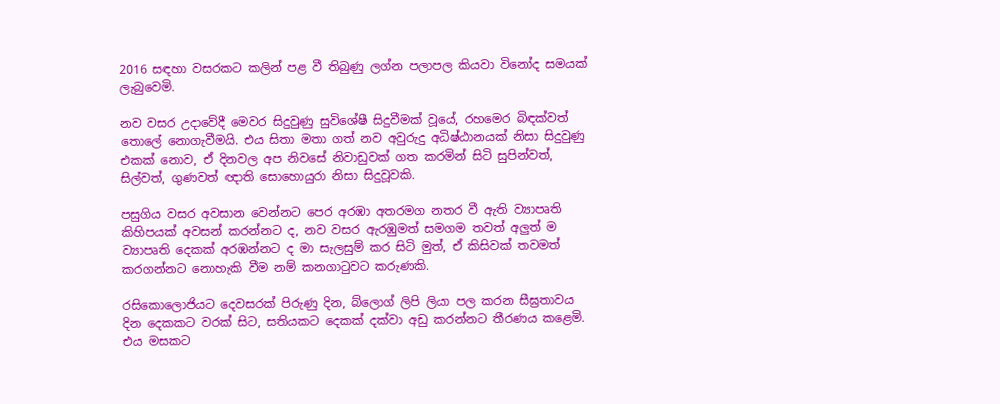2016 සඳහා වසරකට කලින් පළ වී තිබුණු ලග්න පලාපල කියවා විනෝද සමයක් ලැබුවෙමි.

නව වසර උදාවේදී මෙවර සිදුවුණු සුවිශේෂී සිදුවීමක් වූයේ, රහමෙර බිඳක්වත් තොලේ නොගැවීමයි. එය සිතා මතා ගත් නව අවුරුදු අධිෂ්ඨානයක් නිසා සිදුවුණු එකක් නොව, ඒ දිනවල අප නිවසේ නිවාඩුවක් ගත කරමින් සිටි සුපින්වත්, සිල්වත්, ගුණවත් ඥාති සොහොයුරා නිසා සිදුවූවකි.

පසුගිය වසර අවසාන වෙන්නට පෙර අරඹා අතරමග නතර වී ඇති ව්‍යාපෘති කිහිපයක් අවසන් කරන්නට ද, නව වසර ඇරඹුමත් සමගම තවත් අලුත් ම ව්‍යාපෘති දෙකක් අරඹන්නට ද මා සැලසුම් කර සිටි මුත්, ඒ කිසිවක් තවමත් කරගන්නට නොහැකි වීම නම් කනගාටුවට කරුණකි.

රසිකොලොජියට දෙවසරක් පිරුණු දින, බ්ලොග් ලිපි ලියා පල කරන සීඝ්‍රතාවය දින දෙකකට වරක් සිට, සතියකට දෙකක් දක්වා අඩු කරන්නට තීරණය කළෙමි. එය මසකට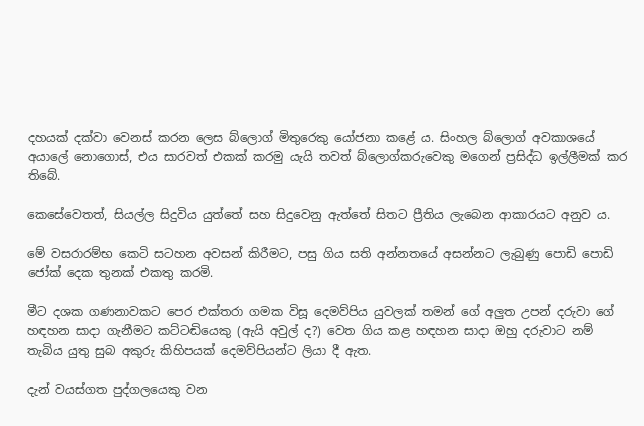දහයක් දක්වා වෙනස් කරන ලෙස බ්ලොග් මිතුරෙකු යෝජනා කළේ ය. සිංහල බ්ලොග් අවකාශයේ අයාලේ නොගොස්, එය සාරවත් එකක් කරමු යැයි තවත් බ්ලොග්කරුවෙකු මගෙන් ප්‍රසිද්ධ ඉල්ලීමක් කර තිබේ.

කෙසේවෙතත්, සියල්ල සිදුවිය යුත්තේ සහ සිදුවෙනු ඇත්තේ සිතට ප්‍රීතිය ලැබෙන ආකාරයට අනුව ය.

මේ වසරාරම්භ කෙටි සටහන අවසන් කිරීමට, පසු ගිය සති අන්නතයේ අසන්නට ලැබුණු පොඩි පොඩි ජෝක් දෙක තුනක් එකතු කරමි.

මීට දශක ගණනාවකට පෙර එක්තරා ගමක විසූ දෙමව්පිය යුවලක් තමන් ගේ අලුත උපන් දරුවා ගේ හඳහන සාදා ගැනීමට කට්ටඬියෙකු (ඇයි අවුල් ද?) වෙත ගිය කළ හඳහන සාදා ඔහු දරුවාට නම් තැබිය යුතු සුබ අකුරු කිහිපයක් දෙමව්පියන්ට ලියා දී ඇත.

දැන් වයස්ගත පුද්ගලයෙකු වන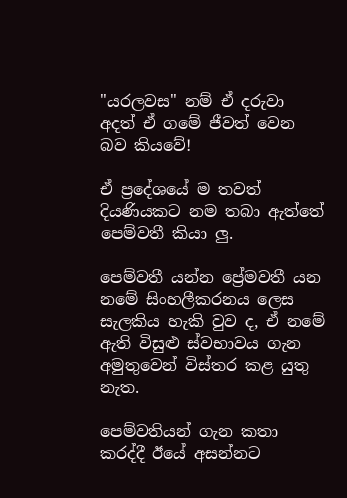"යරලවස" නම් ඒ දරුවා අදත් ඒ ගමේ ජීවත් වෙන බව කියවේ!

ඒ ප්‍රදේශයේ ම තවත් දියණියකට නම තබා ඇත්තේ පෙම්වතී කියා ලු.

පෙම්වතී යන්න ප්‍රේමවතී යන නමේ සිංහලීකරනය ලෙස සැලකිය හැකි වුව ද, ඒ නමේ ඇති විසුළු ස්වභාවය ගැන අමුතුවෙන් විස්තර කළ යුතු නැත.

පෙම්වතියන් ගැන කතා කරද්දී ඊයේ අසන්නට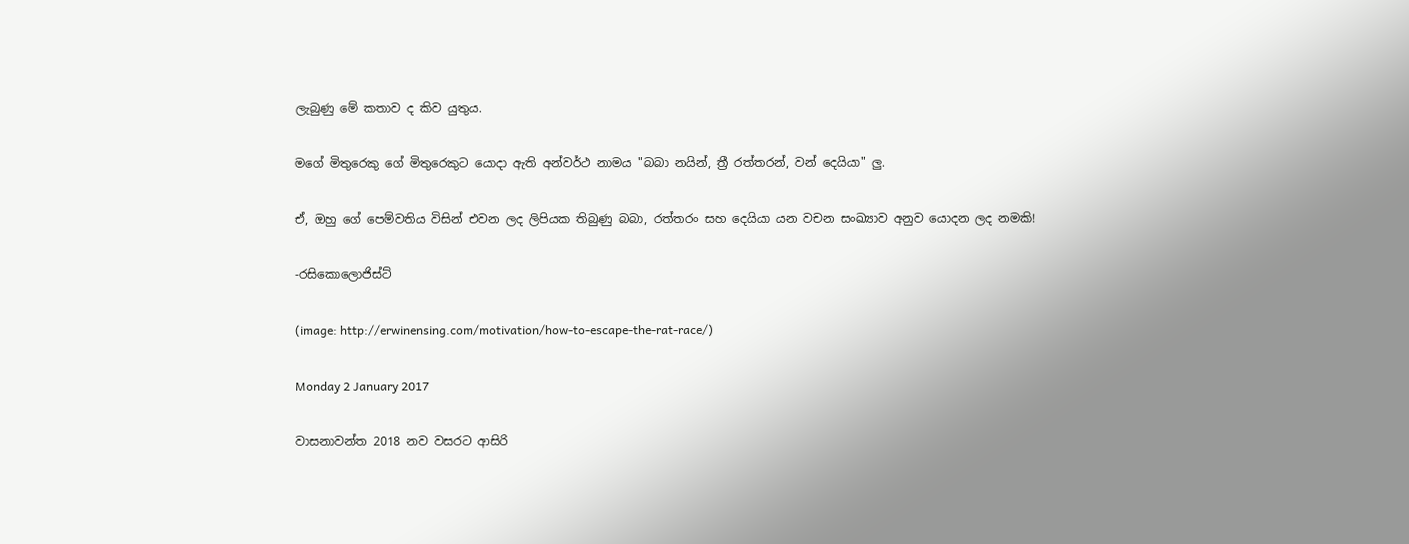ලැබුණු මේ කතාව ද කිව යුතුය.

මගේ මිතුරෙකු ගේ මිතුරෙකුට යොදා ඇති අන්වර්ථ නාමය "බබා නයින්, ත්‍රී රත්තරන්, වන් දෙයියා" ලු.

ඒ, ඔහු ගේ පෙම්වතිය විසින් එවන ලද ලිපියක තිබුණු බබා, රත්තරං සහ දෙයියා යන වචන සංඛ්‍යාව අනුව යොදන ලද නමකි!

-රසිකොලොජිස්ට්

(image: http://erwinensing.com/motivation/how-to-escape-the-rat-race/)

Monday 2 January 2017

වාසනාවන්ත 2018 නව වසරට ආසිරි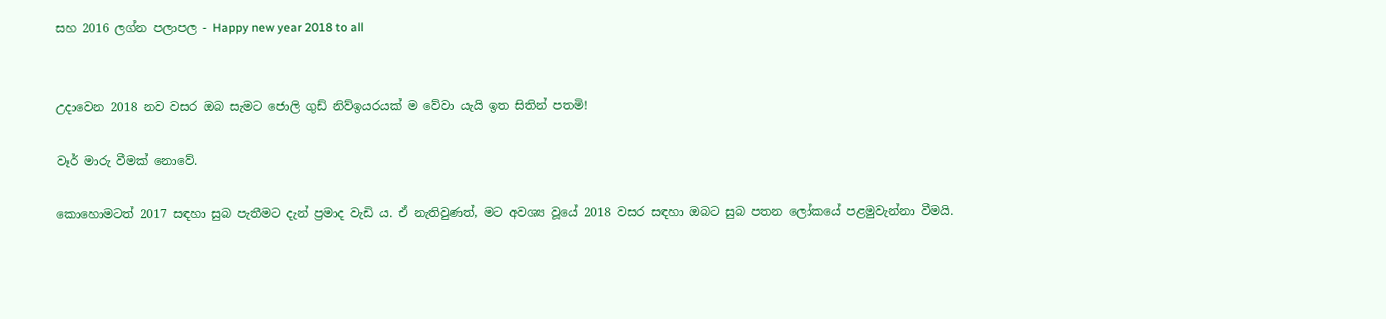සහ 2016 ලග්න පලාපල - Happy new year 2018 to all


උදාවෙන 2018 නව වසර ඔබ සැමට ජොලි ගුඩ් නිව්ඉයරයක් ම වේවා යැයි ඉත සිතින් පතමි!

වෑර් මාරු වීමක් නොවේ.

කොහොමටත් 2017 සඳහා සුබ පැතීමට දැන් ප්‍රමාද වැඩි ය. ඒ නැතිවුණත්, මට අවශ්‍ය වූයේ 2018 වසර සඳහා ඔබට සුබ පතන ලෝකයේ පළමුවැන්නා වීමයි.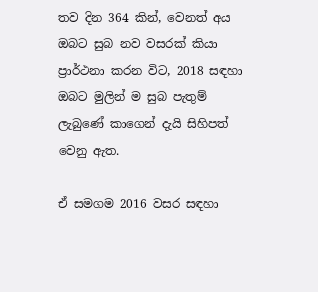තව දින 364 කින්, වෙනත් අය ඔබට සුබ නව වසරක් කියා ප්‍රාර්ථනා කරන විට, 2018 සඳහා ඔබට මුලින් ම සුබ පැතුම් ලැබුණේ කාගෙන් දැයි සිහිපත් වෙනු ඇත.

ඒ සමගම 2016 වසර සඳහා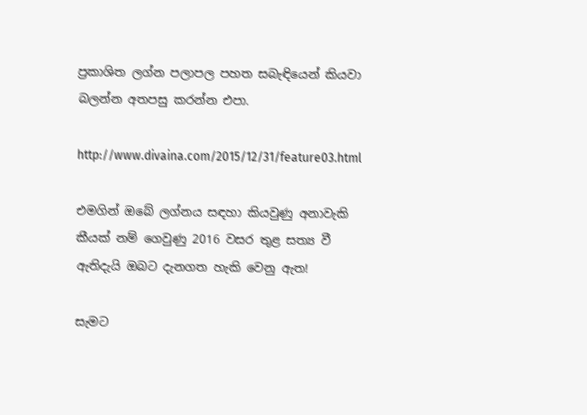ප්‍රකාශිත ලග්න පලාපල පහත සබැඳියෙන් කියවා බලන්න අතපසු කරන්න එපා.

http://www.divaina.com/2015/12/31/feature03.html

එමගින් ඔබේ ලග්නය සඳහා කියවුණු අනාවැකි කීයක් නම් ගෙවුණු 2016 වසර තුළ සත්‍ය වී ඇතිදැයි ඔබට දැනගත හැකි වෙනු ඇත!

සැමට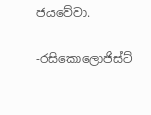ජයවේවා.

-රසිකොලොජිස්ට්